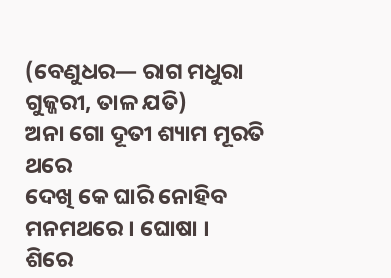(ବେଣୁଧର— ରାଗ ମଧୁରା ଗୁଜ୍ଜରୀ, ତାଳ ଯତି)
ଅନା ଗୋ ଦୂତୀ ଶ୍ୟାମ ମୂରତି ଥରେ
ଦେଖି କେ ଘାରି ନୋହିବ ମନମଥରେ । ଘୋଷା ।
ଶିରେ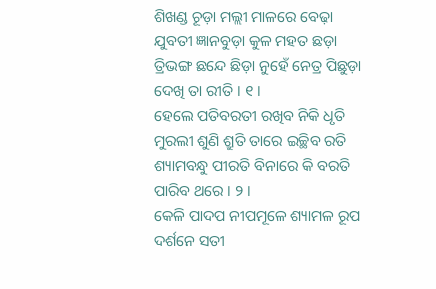ଶିଖଣ୍ଡ ଚୂଡ଼ା ମଲ୍ଲୀ ମାଳରେ ବେଢ଼ା
ଯୁବତୀ ଜ୍ଞାନବୁଡ଼ା କୁଳ ମହତ ଛଡ଼ା
ତ୍ରିଭଙ୍ଗ ଛନ୍ଦେ ଛିଡ଼ା ନୁହେଁ ନେତ୍ର ପିଛୁଡ଼ା
ଦେଖି ତା ରୀତି । ୧ ।
ହେଲେ ପତିବରତୀ ରଖିବ ନିକି ଧୃତି
ମୁରଲୀ ଶୁଣି ଶ୍ରୁତି ତାରେ ଇଚ୍ଛିବ ରତି
ଶ୍ୟାମବନ୍ଧୁ ପୀରତି ବିନାରେ କି ବରତି
ପାରିବ ଥରେ । ୨ ।
କେଳି ପାଦପ ନୀପମୂଳେ ଶ୍ୟାମଳ ରୂପ
ଦର୍ଶନେ ସତୀ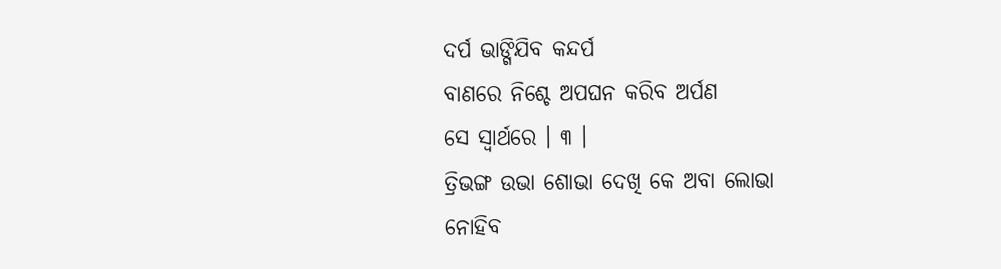ଦର୍ପ ଭାଙ୍ଗିଯିବ କନ୍ଦର୍ପ
ବାଣରେ ନିଶ୍ଚେ ଅପଘନ କରିବ ଅର୍ପଣ
ସେ ସ୍ୱାର୍ଥରେ । ୩ ।
ତ୍ରିଭଙ୍ଗ ଉଭା ଶୋଭା ଦେଖି କେ ଅବା ଲୋଭା
ନୋହିବ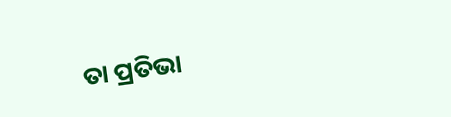ତା ପ୍ରତିଭା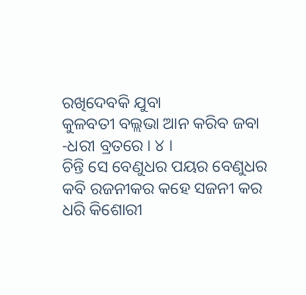ରଖିଦେବକି ଯୁବା
କୁଳବତୀ ବଲ୍ଲଭା ଆନ କରିବ ଜବା
-ଧରୀ ବ୍ରତରେ । ୪ ।
ଚିନ୍ତି ସେ ବେଣୁଧର ପୟର ବେଣୁଧର
କବି ରଜନୀକର କହେ ସଜନୀ କର
ଧରି କିଶୋରୀ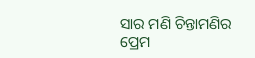ସାର ମଣି ଚିନ୍ତାମଣିର
ପ୍ରେମ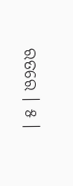ରତରେ । ୫ ।